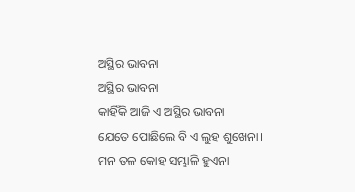ଅସ୍ଥିର ଭାବନା
ଅସ୍ଥିର ଭାବନା
କାହିଁକି ଆଜି ଏ ଅସ୍ଥିର ଭାବନା
ଯେତେ ପୋଛିଲେ ବି ଏ ଲୁହ ଶୁଖେନା।
ମନ ତଳ କୋହ ସମ୍ଭାଳି ହୁଏନା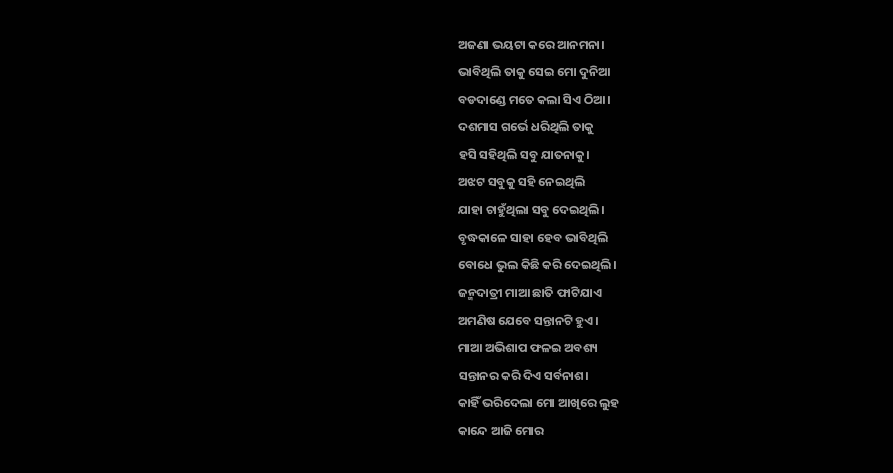ଅଜଣା ଭୟଟା କରେ ଆନମନା।
ଭାବିଥିଲି ତାକୁ ସେଇ ମୋ ଦୁନିଆ
ବଡଦାଣ୍ଡେ ମତେ କଲା ସିଏ ଠିଆ।
ଦଶମାସ ଗର୍ଭେ ଧରିଥିଲି ତାକୁ
ହସି ସହିଥିଲି ସବୁ ଯାତନାକୁ।
ଅଝଟ ସବୁକୁ ସହି ନେଇଥିଲି
ଯାହା ଚାହୁଁଥିଲା ସବୁ ଦେଇଥିଲି।
ବୃଦ୍ଧକାଳେ ସାହା ହେବ ଭାବିଥିଲି
ବୋଧେ ଭୁଲ କିଛି କରି ଦେଇଥିଲି।
ଜନ୍ମଦାତ୍ରୀ ମାଆ ଛାତି ଫାଟିଯାଏ
ଅମଣିଷ ଯେବେ ସନ୍ତାନଟି ହୁଏ।
ମାଆ ଅଭିଶାପ ଫଳଇ ଅବଶ୍ୟ
ସନ୍ତାନର କରି ଦିଏ ସର୍ବନାଶ।
କାହିଁ ଭରିଦେଲା ମୋ ଆଖିରେ ଲୁହ
କାନ୍ଦେ ଆଜି ମୋର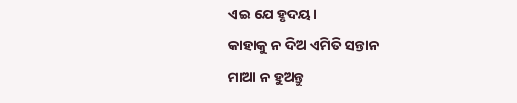ଏଇ ଯେ ହୃଦୟ।
କାହାକୁ ନ ଦିଅ ଏମିତି ସନ୍ତାନ
ମାଆ ନ ହୁଅନ୍ତୁ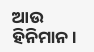ଆଉ ହିନିମାନ।